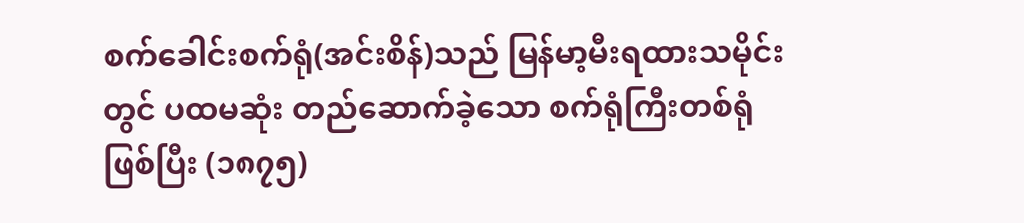စက်ခေါင်းစက်ရုံ(အင်းစိန်)သည် မြန်မာ့မီးရထားသမိုင်းတွင် ပထမဆုံး တည်ဆောက်ခဲ့သော စက်ရုံကြီးတစ်ရုံဖြစ်ပြီး (၁၈၇၅)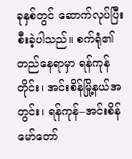ခုနှစ်တွင် ဆောက်လုပ်ပြီးစီးခဲ့ပါသည်။ စက်ရုံ၏ တည်နေရာမှာ ရန်ကုန်တိုင်း၊ အင်းစိန်မြို့နယ်အတွင်း၊ ရန်ကုန်–အင်းစိန် မော်တော်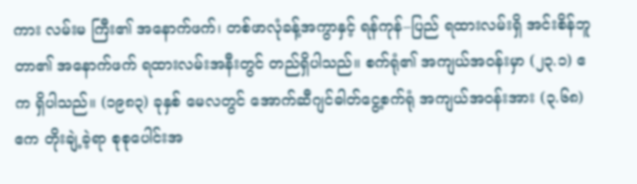ကား လမ်းမ ကြီး၏ အနောက်ဖက်၊ တစ်ဖာလုံခန့်အကွာနှင့် ရန်ကုန်–ပြည် ရထားလမ်းရှိ အင်းစိန်ဘူတာ၏ အနောက်ဖက် ရထားလမ်းအနီးတွင် တည်ရှိပါသည်။ စက်ရုံ၏ အကျယ်အဝန်းမှာ (၂၃.၁) ဧက ရှိပါသည်။ (၁၉၈၃) ခုနှစ် မေလတွင် အောက်ဆီဂျင်ဓါတ်ငွေ့စက်ရုံ အကျယ်အဝန်းအား (၃.၆၈) ဧက တိုးချဲ့ခဲ့ရာ စုစုပေါင်းအ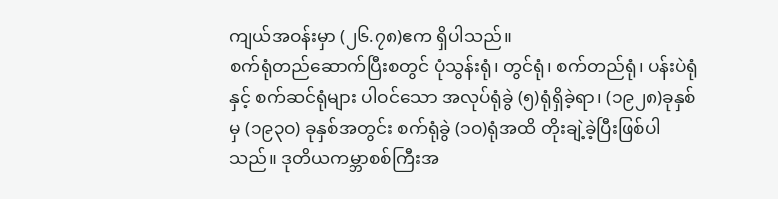ကျယ်အဝန်းမှာ (၂၆.၇၈)ဧက ရှိပါသည်။
စက်ရုံတည်ဆောက်ပြီးစတွင် ပုံသွန်းရုံ၊ တွင်ရုံ၊ စက်တည်ရုံ၊ ပန်းပဲရုံနှင့် စက်ဆင်ရုံများ ပါဝင်သော အလုပ်ရုံခွဲ (၅)ရုံရှိခဲ့ရာ၊ (၁၉၂၈)ခုနှစ်မှ (၁၉၃ဝ) ခုနှစ်အတွင်း စက်ရုံခွဲ (၁ဝ)ရုံအထိ တိုးချဲ့ခဲ့ပြီးဖြစ်ပါသည်။ ဒုတိယကမ္ဘာစစ်ကြီးအ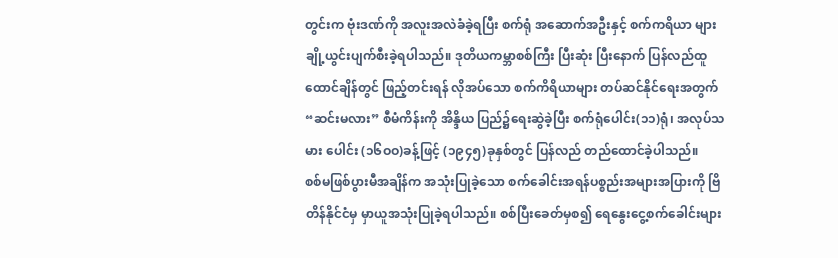တွင်းက ဗုံးဒဏ်ကို အလူးအလဲခံခဲ့ရပြီး စက်ရုံ အဆောက်အဦးနှင့် စက်ကရိယာ များ ချို့ယွင်းပျက်စီးခဲ့ရပါသည်။ ဒုတိယကမ္ဘာစစ်ကြီး ပြီးဆုံး ပြီးနောက် ပြန်လည်ထူထောင်ချိန်တွင် ဖြည့်တင်းရန် လိုအပ်သော စက်ကိရိယာများ တပ်ဆင်နိုင်ရေးအတွက် “ဆင်းမလား” စီမံကိန်းကို အိန္ဒိယ ပြည်၌ရေးဆွဲခဲ့ပြီး စက်ရုံပေါင်း(၁၁)ရုံ၊ အလုပ်သမား ပေါင်း (၁၆ဝဝ)ခန့်ဖြင့် (၁၉၄၅)ခုနှစ်တွင် ပြန်လည် တည်ထောင်ခဲ့ပါသည်။
စစ်မဖြစ်ပွားမီအချိန်က အသုံးပြုခဲ့သော စက်ခေါင်းအရန်ပစ္စည်းအများအပြားကို ဗြိတိန်နိုင်ငံမှ မှာယူအသုံးပြုခဲ့ရပါသည်။ စစ်ပြီးခေတ်မှစ၍ ရေနွေးငွေ့စက်ခေါင်းများ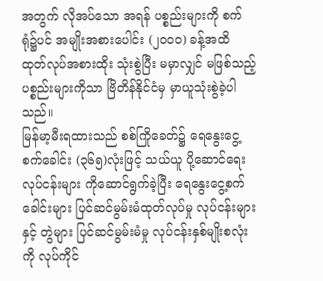အတွက် လိုအပ်သော အရန် ပစ္စည်းများကို စက်ရုံ၌ပင် အမျိုးအစားပေါင်း (၂ဝဝဝ) ခန့်အထိ ထုတ်လုပ်အစားထိုး သုံးစွဲပြီး မမှာလျှင် မဖြစ်သည့် ပစ္စည်းများကိုသာ ဗြိတိန်နိုင်ငံမှ မှာယူသုံးစွဲခဲ့ပါသည်။
မြန်မာ့မီးရထားသည် စစ်ကြိုခေတ်၌ ရေနွေးငွေ့စက်ခေါင်း (၃၆၅)လုံးဖြင့် သယ်ယူ ပို့ဆောင်ရေး လုပ်ငန်းများ ကိုဆောင်ရွက်ခဲ့ပြီး ရေနွေးငွေ့စက်ခေါင်းများ ပြင်ဆင်မွမ်းမံထုတ်လုပ်မှု လုပ်ငန်းများနှင့် တွဲများ ပြင်ဆင်မွမ်းမံမှု လုပ်ငန်းနှစ်မျိုးစလုံးကို လုပ်ကိုင်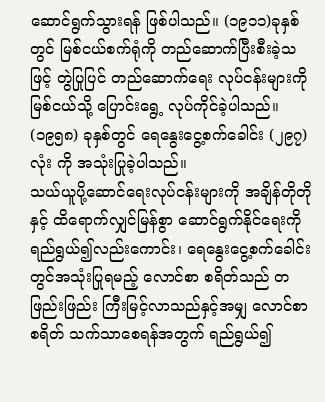ဆောင်ရွက်သွားရန် ဖြစ်ပါသည်။ (၁၉၁၁)ခုနှစ် တွင် မြစ်ငယ်စက်ရုံကို တည်ဆောက်ပြီးစီးခဲ့သဖြင့် တွဲပြုပြင် တည်ဆောက်ရေး လုပ်ငန်းများကို မြစ်ငယ်သို့ ပြောင်းရွေ့ လုပ်ကိုင်ခဲ့ပါသည်။ (၁၉၅၈) ခုနှစ်တွင် ရေနွေးငွေ့စက်ခေါင်း (၂၉၇)လုံး ကို အသုံးပြုခဲ့ပါသည်။
သယ်ယူပို့ဆောင်ရေးလုပ်ငန်းများကို အချိန်တိုတိုနှင့် ထိရောက်လျှင်မြန်စွာ ဆောင်ရွက်နိုင်ရေးကို ရည်ရွယ်၍လည်းကောင်း၊ ရေနွေးငွေ့စက်ခေါင်းတွင်အသုံးပြုရမည့် လောင်စာ စရိတ်သည် တဖြည်းဖြည်း ကြီးမြင့်လာသည်နှင့်အမျှ လောင်စာစရိတ် သက်သာစေရန်အတွက် ရည်ရွယ်၍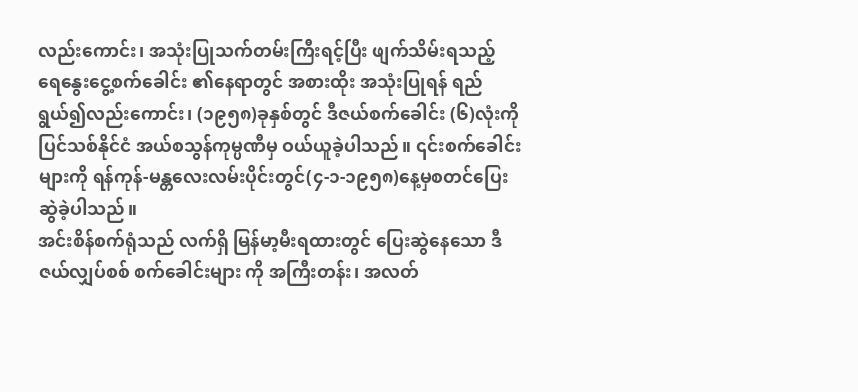လည်းကောင်း၊ အသုံးပြုသက်တမ်းကြီးရင့်ပြီး ဖျက်သိမ်းရသည့် ရေနွေးငွေ့စက်ခေါင်း ၏နေရာတွင် အစားထိုး အသုံးပြုရန် ရည်ရွယ်၍လည်းကောင်း၊ (၁၉၅၈)ခုနှစ်တွင် ဒီဇယ်စက်ခေါင်း (၆)လုံးကို ပြင်သစ်နိုင်ငံ အယ်စသွန်ကုမ္ပဏီမှ ဝယ်ယူခဲ့ပါသည်။ ၎င်းစက်ခေါင်းများကို ရန်ကုန်-မန္တလေးလမ်းပိုင်းတွင်(၄-၁-၁၉၅၈)နေ့မှစတင်ပြေးဆွဲခဲ့ပါသည်။
အင်းစိန်စက်ရုံသည် လက်ရှိ မြန်မာ့မီးရထားတွင် ပြေးဆွဲနေသော ဒီဇယ်လျှပ်စစ် စက်ခေါင်းများ ကို အကြီးတန်း၊ အလတ်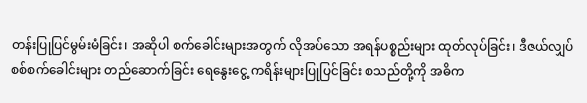တန်းပြုပြင်မွမ်းမံခြင်း၊ အဆိုပါ စက်ခေါင်းများအတွက် လိုအပ်သော အရန်ပစ္စည်းများ ထုတ်လုပ်ခြင်း၊ ဒီဇယ်လျှပ်စစ်စက်ခေါင်းများ တည်ဆောက်ခြင်း ရေနွေးငွေ့ ကရိန်းများပြုပြင်ခြင်း စသည်တို့ကို အဓိက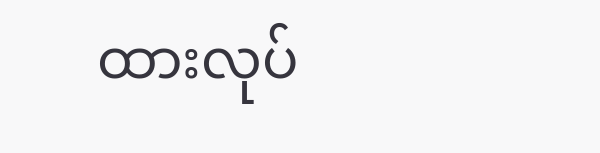ထားလုပ်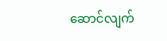ဆောင်လျက်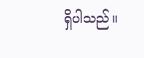ရှိပါသည်။